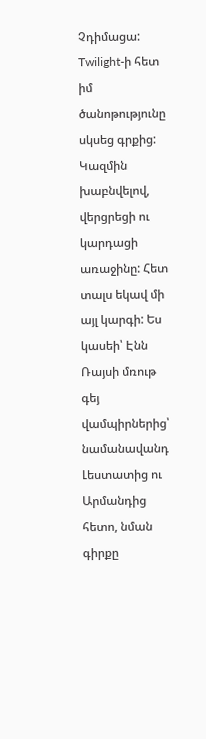Չդիմացա: Twilight-ի հետ իմ ծանոթությունը սկսեց գրքից: Կազմին խաբնվելով, վերցրեցի ու կարդացի առաջինը: Հետ տալս եկավ մի այլ կարգի: Ես կասեի՝ Էնն Ռայսի մռութ գեյ վամպիրներից՝ նամանավանդ Լեստատից ու Արմանդից հետո, նման գիրքը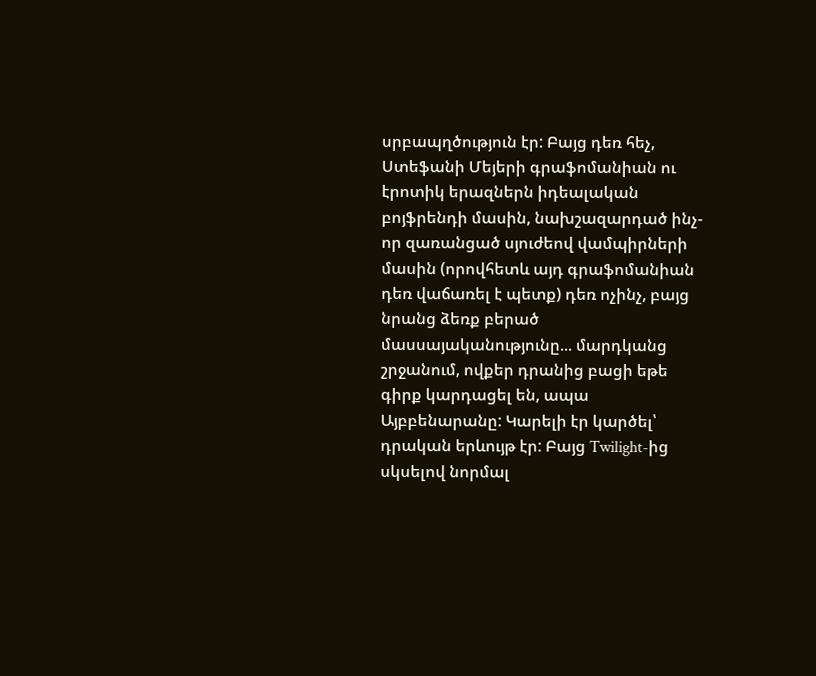սրբապղծություն էր: Բայց դեռ հեչ, Ստեֆանի Մեյերի գրաֆոմանիան ու էրոտիկ երազներն իդեալական բոյֆրենդի մասին, նախշազարդած ինչ-որ զառանցած սյուժեով վամպիրների մասին (որովհետև այդ գրաֆոմանիան դեռ վաճառել է պետք) դեռ ոչինչ, բայց նրանց ձեռք բերած մասսայականությունը... մարդկանց շրջանում, ովքեր դրանից բացի եթե գիրք կարդացել են, ապա Այբբենարանը: Կարելի էր կարծել՝ դրական երևույթ էր: Բայց Twilight-ից սկսելով նորմալ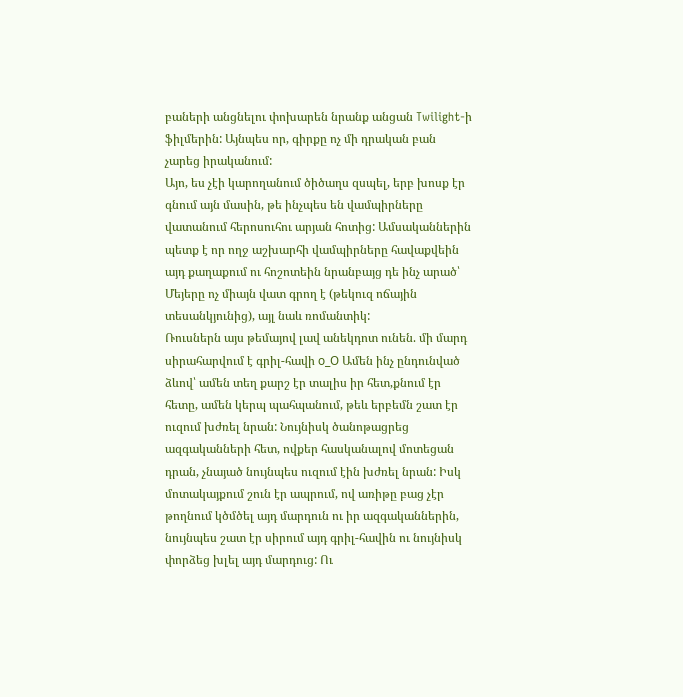բաների անցնելու փոխարեն նրանք անցան Twilight-ի ֆիլմերին: Այնպես որ, գիրքը ոչ մի դրական բան չարեց իրականում:
Այո, ես չէի կարողանում ծիծաղս զսպել, երբ խոսք էր գնում այն մասին, թե ինչպես են վամպիրները վատանում հերոսուհու արյան հոտից: Ամսականներին պետք է որ ողջ աշխարհի վամպիրները հավաքվեին այդ քաղաքում ու հոշոտեին նրանբայց դե ինչ արած՝ Մեյերը ոչ միայն վատ գրող է (թեկուզ ոճային տեսանկյունից), այլ նաև ռոմանտիկ:
Ռուսներն այս թեմայով լավ անեկդոտ ունեն. մի մարդ սիրահարվում է գրիլ-հավի о_О Ամեն ինչ ընդունված ձևով՝ ամեն տեղ քարշ էր տալիս իր հետ,քնում էր հետը, ամեն կերպ պահպանում, թեև երբեմն շատ էր ուզում խժռել նրան: Նույնիսկ ծանոթացրեց ազգականների հետ, ովքեր հասկանալով մոտեցան դրան, չնայած նույնպես ուզում էին խժռել նրան: Իսկ մոտակայքում շուն էր ապրում, ով առիթը բաց չէր թողնում կծմծել այդ մարդուն ու իր ազգականներին, նույնպես շատ էր սիրում այդ գրիլ-հավին ու նույնիսկ փորձեց խլել այդ մարդուց: Ու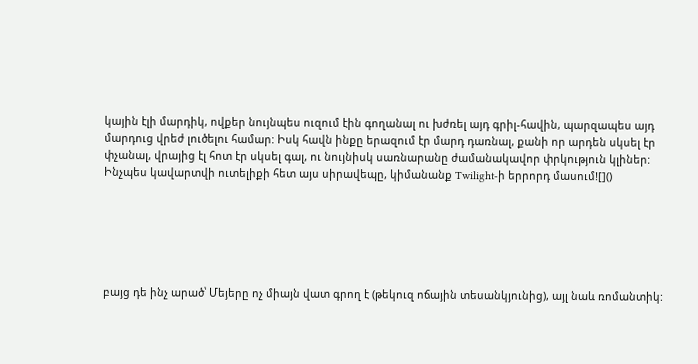կային էլի մարդիկ, ովքեր նույնպես ուզում էին գողանալ ու խժռել այդ գրիլ-հավին, պարզապես այդ մարդուց վրեժ լուծելու համար: Իսկ հավն ինքը երազում էր մարդ դառնալ, քանի որ արդեն սկսել էր փչանալ, վրայից էլ հոտ էր սկսել գալ, ու նույնիսկ սառնարանը ժամանակավոր փրկություն կլիներ: Ինչպես կավարտվի ուտելիքի հետ այս սիրավեպը, կիմանանք Twilight-ի երրորդ մասում![]()






բայց դե ինչ արած՝ Մեյերը ոչ միայն վատ գրող է (թեկուզ ոճային տեսանկյունից), այլ նաև ռոմանտիկ: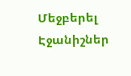Մեջբերել
Էջանիշներ